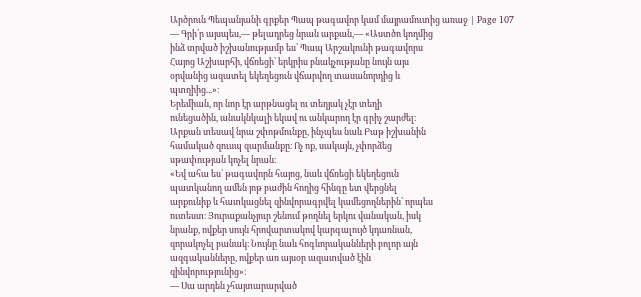Արծրուն Պեպանյանի գրքեր Պապ թագավոր կամ մայրամուտից առաջ | Page 107
— Գրի՛ր այսպես,— թելադրեց նրան արքան,— «Աստծո կողմից
ինձ տրված իշխանությամբ ես՝ Պապ Արշակունի թագավորս
Հայոց Աշխարհի, վճռեցի՝ երկրիս բնակչությանը նույն այս
օրվանից ազատել եկեղեցուն վճարվող տասանորդից և
պտղիից...»։
Երեմիան, որ նոր էր արթնացել ու տեղյակ չէր տեղի
ունեցածին, անակնկալի եկավ ու անկարող էր գրիչ շարժել։
Արքան տեսավ նրա շփոթմունքը, ինչպես նաև Բաթ իշխանին
համակած զուսպ զարմանքը։ Ոչ ոք, սակայն, չփորձեց
սթափության կոչել նրան։
«Եվ ահա ես՝ թագավորն հայոց, նաև վճռեցի եկեղեցուն
պատկանող ամեն յոթ բաժին հողից հինգը ետ վերցնել
արքունիք և հատկացնել զինվորագրվել կամեցողներին՝ որպես
ուտեստ։ Յուրաքանչյուր շենում թողնել երկու վանական, իսկ
նրանք, ովքեր սույն հրովարտակով կարգալույծ կդառնան,
զորակոչել բանակ։ Նույնը նաև հոգևորականների բոլոր այն
ազգականները, ովքեր առ այսօր ազատված էին
զինվորությունից»։
— Սա արդեն չհայտարարված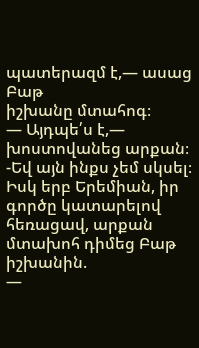պատերազմ է,— ասաց Բաթ
իշխանը մտահոգ։
— Այդպե՛ս է,— խոստովանեց արքան։ -Եվ այն ինքս չեմ սկսել։
Իսկ երբ Երեմիան, իր գործը կատարելով հեռացավ, արքան
մտախոհ դիմեց Բաթ իշխանին.
—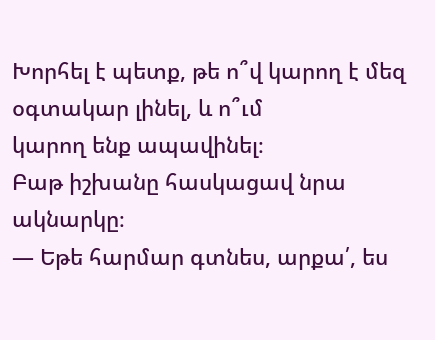Խորհել է պետք, թե ո՞վ կարող է մեզ օգտակար լինել, և ո՞ւմ
կարող ենք ապավինել։
Բաթ իշխանը հասկացավ նրա ակնարկը։
— Եթե հարմար գտնես, արքա՛, ես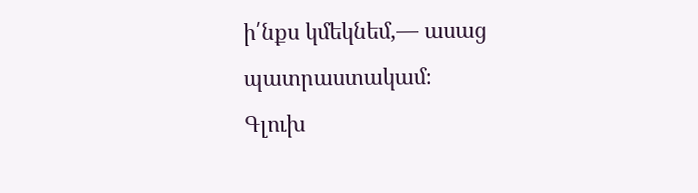ի՛նքս կմեկնեմ,— ասաց
պատրաստակամ։
Գլուխ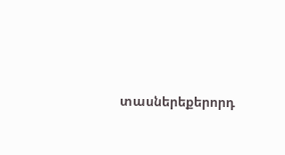տասներեքերորդ